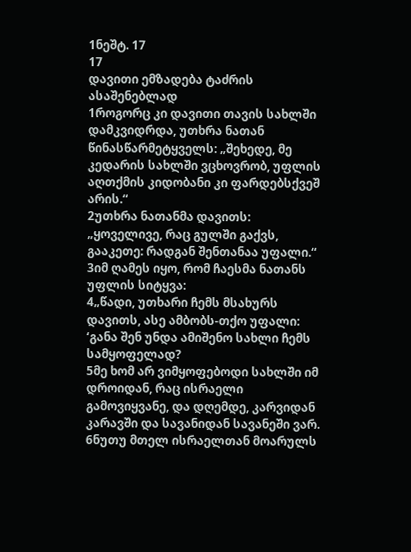1ნეშტ. 17
17
დავითი ემზადება ტაძრის ასაშენებლად
1როგორც კი დავითი თავის სახლში დამკვიდრდა, უთხრა ნათან წინასწარმეტყველს: „შეხედე, მე კედარის სახლში ვცხოვრობ, უფლის აღთქმის კიდობანი კი ფარდებსქვეშ არის.“
2უთხრა ნათანმა დავითს: „ყოველივე, რაც გულში გაქვს, გააკეთე: რადგან შენთანაა უფალი.“
3იმ ღამეს იყო, რომ ჩაესმა ნათანს უფლის სიტყვა:
4„წადი, უთხარი ჩემს მსახურს დავითს, ასე ამბობს-თქო უფალი: ‘განა შენ უნდა ამიშენო სახლი ჩემს სამყოფელად?
5მე ხომ არ ვიმყოფებოდი სახლში იმ დროიდან, რაც ისრაელი გამოვიყვანე, და დღემდე, კარვიდან კარავში და სავანიდან სავანეში ვარ.
6ნუთუ მთელ ისრაელთან მოარულს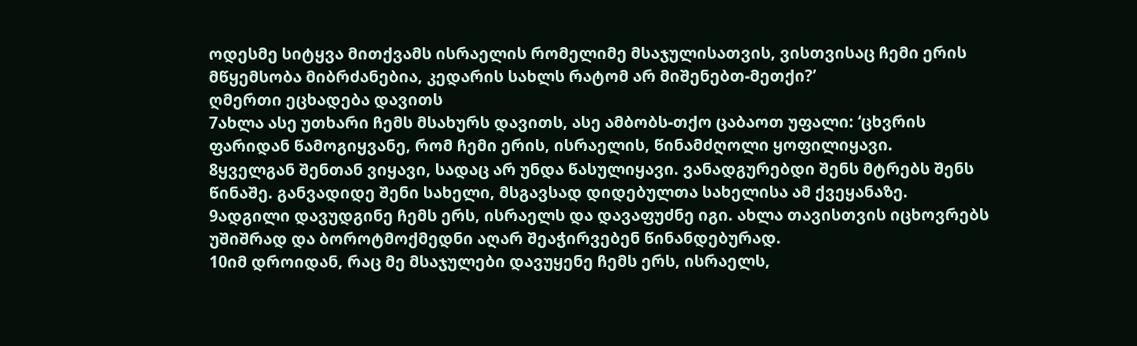ოდესმე სიტყვა მითქვამს ისრაელის რომელიმე მსაჯულისათვის, ვისთვისაც ჩემი ერის მწყემსობა მიბრძანებია, კედარის სახლს რატომ არ მიშენებთ-მეთქი?’
ღმერთი ეცხადება დავითს
7ახლა ასე უთხარი ჩემს მსახურს დავითს, ასე ამბობს-თქო ცაბაოთ უფალი: ‘ცხვრის ფარიდან წამოგიყვანე, რომ ჩემი ერის, ისრაელის, წინამძღოლი ყოფილიყავი.
8ყველგან შენთან ვიყავი, სადაც არ უნდა წასულიყავი. ვანადგურებდი შენს მტრებს შენს წინაშე. განვადიდე შენი სახელი, მსგავსად დიდებულთა სახელისა ამ ქვეყანაზე.
9ადგილი დავუდგინე ჩემს ერს, ისრაელს და დავაფუძნე იგი. ახლა თავისთვის იცხოვრებს უშიშრად და ბოროტმოქმედნი აღარ შეაჭირვებენ წინანდებურად.
10იმ დროიდან, რაც მე მსაჯულები დავუყენე ჩემს ერს, ისრაელს,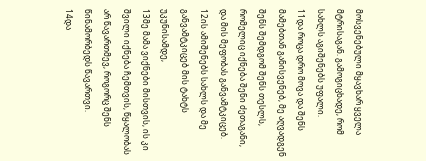მოსვენებული მყავხარ ყველა მტრისაგან. გამოგიცხადე, რომ სახლს აგიშენებს უფალი.
11და როცა დრო მოვა და შენს მამებთან განისვენებ, მე აღვადგენ შენს შემდგომ შენს თესლს, რომელიც იქნება შენი ძეთაგანი, და მის მეფობას განვამტკიცებ.
12ის ამიშენებს სახლს და მე განვამტკიცებ მის ტახტს უკუნისამდე,
13მე მამა ვიქნები მისთვის, ის კი შვილი იქნება ჩემთვის, წყალობას არ წავართმევ, როგორც შენს წინამორბედს წავართვი.
14და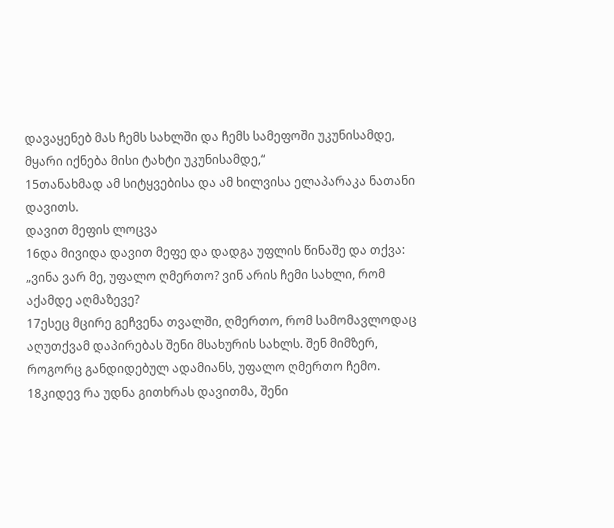დავაყენებ მას ჩემს სახლში და ჩემს სამეფოში უკუნისამდე, მყარი იქნება მისი ტახტი უკუნისამდე,“
15თანახმად ამ სიტყვებისა და ამ ხილვისა ელაპარაკა ნათანი დავითს.
დავით მეფის ლოცვა
16და მივიდა დავით მეფე და დადგა უფლის წინაშე და თქვა: „ვინა ვარ მე, უფალო ღმერთო? ვინ არის ჩემი სახლი, რომ აქამდე აღმაზევე?
17ესეც მცირე გეჩვენა თვალში, ღმერთო, რომ სამომავლოდაც აღუთქვამ დაპირებას შენი მსახურის სახლს. შენ მიმზერ, როგორც განდიდებულ ადამიანს, უფალო ღმერთო ჩემო.
18კიდევ რა უდნა გითხრას დავითმა, შენი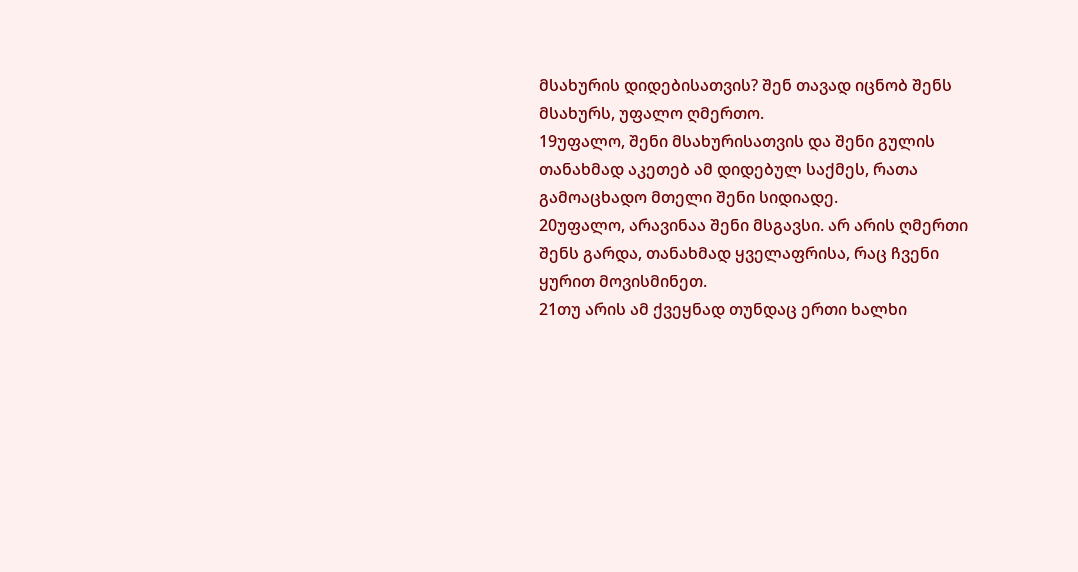მსახურის დიდებისათვის? შენ თავად იცნობ შენს მსახურს, უფალო ღმერთო.
19უფალო, შენი მსახურისათვის და შენი გულის თანახმად აკეთებ ამ დიდებულ საქმეს, რათა გამოაცხადო მთელი შენი სიდიადე.
20უფალო, არავინაა შენი მსგავსი. არ არის ღმერთი შენს გარდა, თანახმად ყველაფრისა, რაც ჩვენი ყურით მოვისმინეთ.
21თუ არის ამ ქვეყნად თუნდაც ერთი ხალხი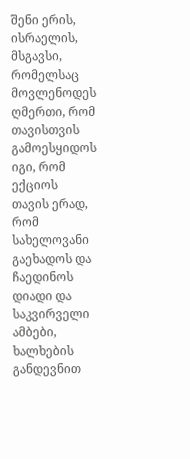შენი ერის, ისრაელის, მსგავსი, რომელსაც მოვლენოდეს ღმერთი, რომ თავისთვის გამოესყიდოს იგი, რომ ექციოს თავის ერად, რომ სახელოვანი გაეხადოს და ჩაედინოს დიადი და საკვირველი ამბები, ხალხების განდევნით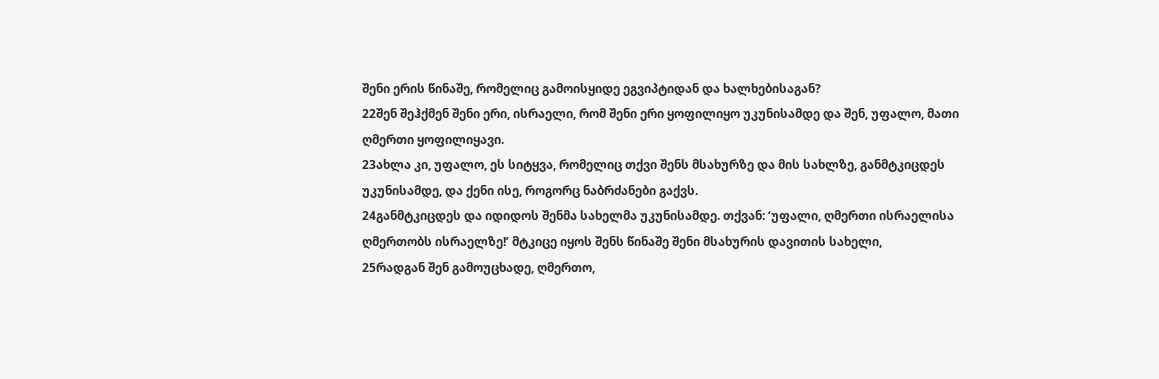შენი ერის წინაშე, რომელიც გამოისყიდე ეგვიპტიდან და ხალხებისაგან?
22შენ შეჰქმენ შენი ერი, ისრაელი, რომ შენი ერი ყოფილიყო უკუნისამდე და შენ, უფალო, მათი ღმერთი ყოფილიყავი.
23ახლა კი, უფალო, ეს სიტყვა, რომელიც თქვი შენს მსახურზე და მის სახლზე, განმტკიცდეს უკუნისამდე, და ქენი ისე, როგორც ნაბრძანები გაქვს.
24განმტკიცდეს და იდიდოს შენმა სახელმა უკუნისამდე. თქვან: ‘უფალი, ღმერთი ისრაელისა ღმერთობს ისრაელზე!’ მტკიცე იყოს შენს წინაშე შენი მსახურის დავითის სახელი,
25რადგან შენ გამოუცხადე, ღმერთო,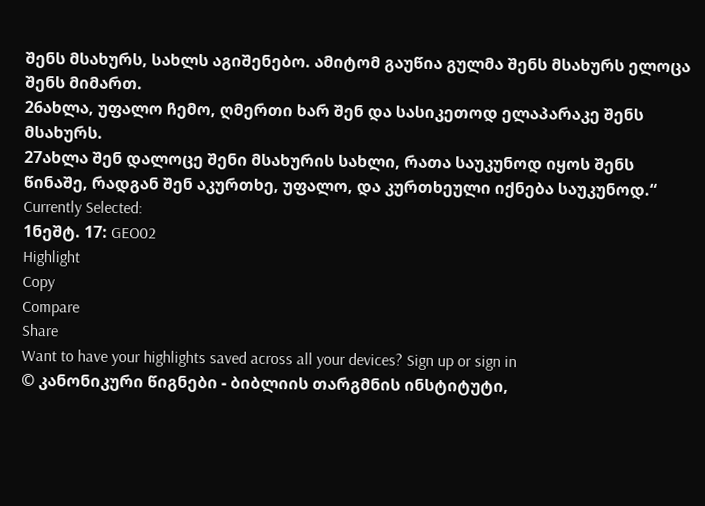შენს მსახურს, სახლს აგიშენებო. ამიტომ გაუწია გულმა შენს მსახურს ელოცა შენს მიმართ.
26ახლა, უფალო ჩემო, ღმერთი ხარ შენ და სასიკეთოდ ელაპარაკე შენს მსახურს.
27ახლა შენ დალოცე შენი მსახურის სახლი, რათა საუკუნოდ იყოს შენს წინაშე, რადგან შენ აკურთხე, უფალო, და კურთხეული იქნება საუკუნოდ.“
Currently Selected:
1ნეშტ. 17: GEO02
Highlight
Copy
Compare
Share
Want to have your highlights saved across all your devices? Sign up or sign in
© კანონიკური წიგნები - ბიბლიის თარგმნის ინსტიტუტი,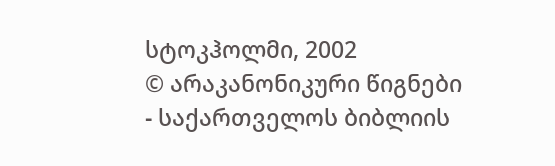სტოკჰოლმი, 2002
© არაკანონიკური წიგნები - საქართველოს ბიბლიის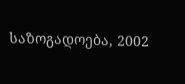საზოგადოება, 2002